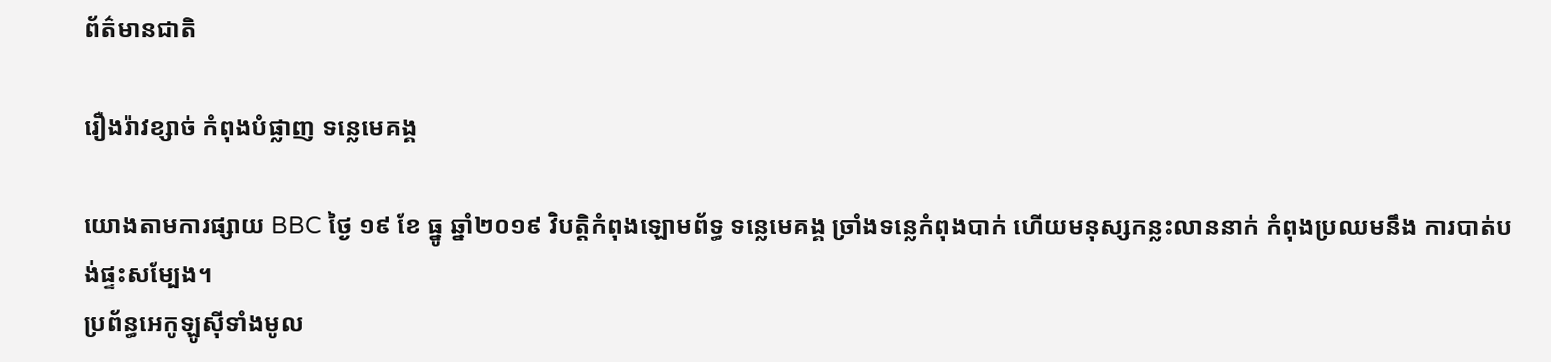ព័ត៌មានជាតិ

រឿងរ៉ាវខ្សាច់ កំពុងបំផ្លាញ ទន្លេមេគង្គ

យោងតាមការផ្សាយ BBC ថ្ងៃ ១៩ ខែ ធ្នូ ឆ្នាំ២០១៩ វិបត្តិកំពុងឡោមព័ទ្ធ ទន្លេមេគង្គ ច្រាំងទន្លេកំពុងបាក់ ហើយមនុស្សកន្លះលាននាក់ កំពុងប្រឈមនឹង ការបាត់បង់ផ្ទះសម្បែង។
ប្រព័ន្ធអេកូឡូស៊ីទាំងមូល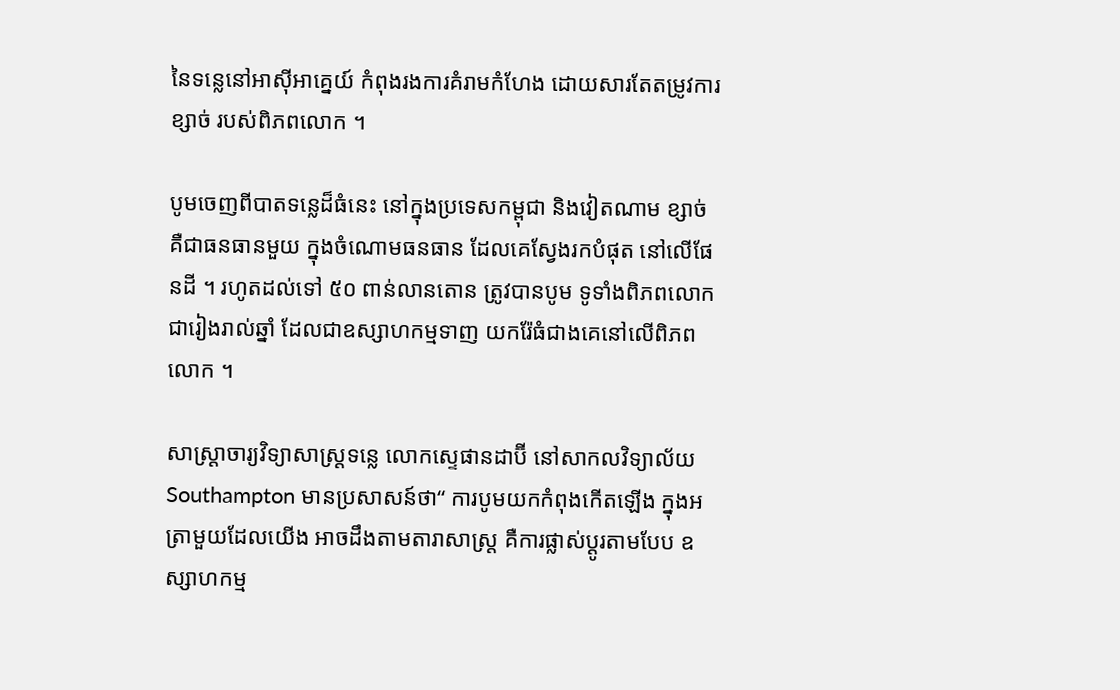នៃទន្លេនៅអាស៊ីអាគ្នេយ៍ កំពុងរងការគំរាមកំហែង ដោយសារតែតម្រូវការខ្សាច់ របស់ពិភពលោក ។

បូមចេញពីបាតទន្លេដ៏ធំនេះ នៅក្នុងប្រទេសកម្ពុជា និងវៀតណាម ខ្សាច់គឺជាធនធានមួយ ក្នុងចំណោមធនធាន ដែលគេស្វែងរកបំផុត នៅលើផែនដី ។ រហូតដល់ទៅ ៥០ ពាន់លានតោន ត្រូវបានបូម ទូទាំងពិភពលោក ជារៀងរាល់ឆ្នាំ ដែលជាឧស្សាហកម្មទាញ យករ៉ែធំជាងគេនៅលើពិភពលោក ។

សាស្ត្រាចារ្យវិទ្យាសាស្ត្រទន្លេ លោកស្ទេផានដាប៊ី នៅសាកលវិទ្យាល័យ Southampton មានប្រសាសន៍ថា“ ការបូមយកកំពុងកើតឡើង ក្នុងអត្រាមួយដែលយើង អាចដឹងតាមតារាសាស្ត្រ គឺការផ្លាស់ប្តូរតាមបែប ឧស្សាហកម្ម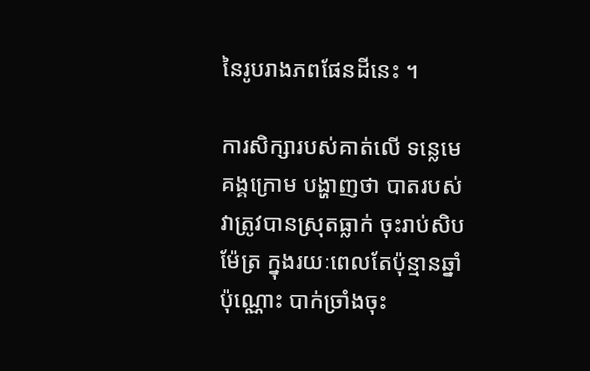នៃរូបរាងភពផែនដីនេះ ។

ការសិក្សារបស់គាត់លើ ទន្លេមេគង្គក្រោម បង្ហាញថា បាតរបស់វាត្រូវបានស្រុតធ្លាក់ ចុះរាប់សិបម៉ែត្រ ក្នុងរយៈពេលតែប៉ុន្មានឆ្នាំប៉ុណ្ណោះ បាក់ច្រាំងចុះ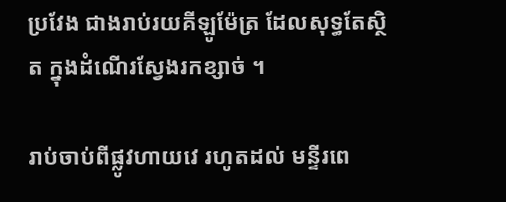ប្រវែង ជាងរាប់រយគីឡូម៉ែត្រ ដែលសុទ្ធតែស្ថិត ក្នុងដំណើរស្វែងរកខ្សាច់ ។

រាប់ចាប់ពីផ្លូវហាយវេ រហូតដល់ មន្ទីរពេ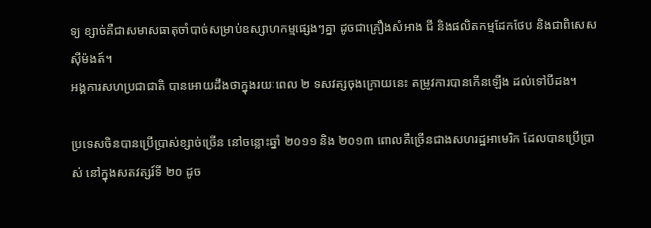ទ្យ ខ្សាច់គឺជាសមាសធាតុចាំបាច់សម្រាប់ឧស្សាហកម្មផ្សេងៗគ្នា ដូចជាគ្រឿងសំអាង ជី និងផលិតកម្មដែកថែប និងជាពិសេសស៊ីម៉ងត៍។
អង្គការសហប្រជាជាតិ បានអោយដឹងថាក្នុងរយៈពេល ២ ទសវត្សចុងក្រោយនេះ តម្រូវការបានកើនឡើង ដល់ទៅបីដង។

ប្រទេសចិនបានប្រើប្រាស់ខ្សាច់ច្រើន នៅចន្លោះឆ្នាំ ២០១១ និង ២០១៣ ពោលគឺច្រើនជាងសហរដ្ឋអាមេរិក ដែលបានប្រើប្រាស់ នៅក្នុងសតវត្សរ៍ទី ២០ ដូច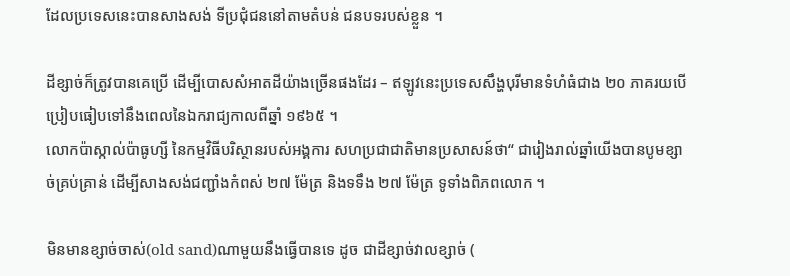ដែលប្រទេសនេះបានសាងសង់ ទីប្រជុំជននៅតាមតំបន់ ជនបទរបស់ខ្លួន ។

ដីខ្សាច់ក៏ត្រូវបានគេប្រើ ដើម្បីបោសសំអាតដីយ៉ាងច្រើនផងដែរ – ឥឡូវនេះប្រទេសសឹង្ហបុរីមានទំហំធំជាង ២០ ភាគរយបើប្រៀបធៀបទៅនឹងពេលនៃឯករាជ្យកាលពីឆ្នាំ ១៩៦៥ ។
លោកប៉ាស្កាល់ប៉ាធូហ្សី នៃកម្មវិធីបរិស្ថានរបស់អង្គការ សហប្រជាជាតិមានប្រសាសន៍ថា“ ជារៀងរាល់ឆ្នាំយើងបានបូមខ្សាច់គ្រប់គ្រាន់ ដើម្បីសាងសង់ជញ្ជាំងកំពស់ ២៧ ម៉ែត្រ និងទទឹង ២៧ ម៉ែត្រ ទូទាំងពិភពលោក ។

មិនមានខ្សាច់ចាស់(old sand)ណាមួយនឹងធ្វើបានទេ ដូច ជាដីខ្សាច់វាលខ្សាច់ (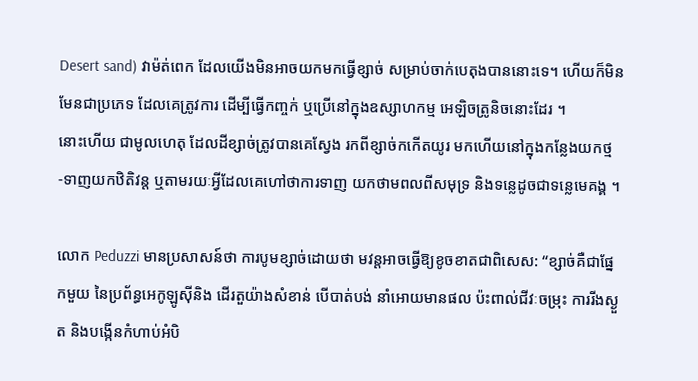Desert sand) វាម៉ត់ពេក ដែលយើងមិនអាចយកមកធ្វើខ្សាច់ សម្រាប់ចាក់បេតុងបាននោះទេ។ ហើយក៏មិនមែនជាប្រភេទ ដែលគេត្រូវការ ដើម្បីធ្វើកញ្ចក់ ឬប្រើនៅក្នុងឧស្សាហកម្ម អេឡិចត្រូនិចនោះដែរ ។
នោះហើយ ជាមូលហេតុ ដែលដីខ្សាច់ត្រូវបានគេស្វែង រកពីខ្សាច់កកើតយូរ មកហើយនៅក្នុងកន្លែងយកថ្ម -ទាញយកឋិតិវន្ត ឬតាមរយៈអ្វីដែលគេហៅថាការទាញ យកថាមពលពីសមុទ្រ និងទន្លេដូចជាទន្លេមេគង្គ ។

លោក Peduzzi មានប្រសាសន៍ថា ការបូមខ្សាច់ដោយថា មវន្តអាចធ្វើឱ្យខូចខាតជាពិសេស: “ខ្សាច់គឺជាផ្នែកមួយ នៃប្រព័ន្ធអេកូឡូស៊ីនិង ដើរតួយ៉ាងសំខាន់ បើបាត់បង់ នាំអោយមានផល ប៉ះពាល់ជីវៈចម្រុះ ការរីងស្ងួត និងបង្កើនកំហាប់អំបិ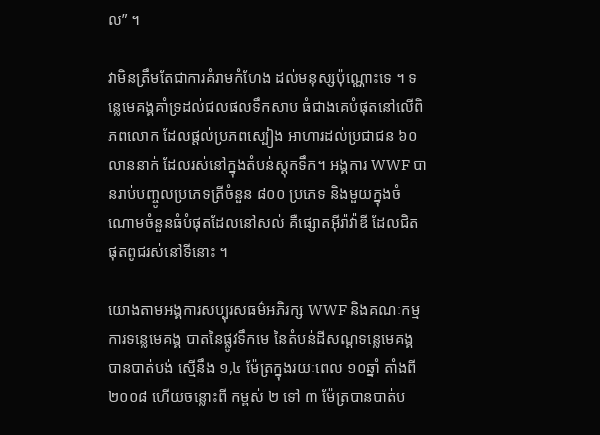ល” ។

វាមិនត្រឹមតែជាការគំរាមកំហែង ដល់មនុស្សប៉ុណ្ណោះទេ ។ ទន្លេមេគង្គគាំទ្រដល់ជលផលទឹកសាប ធំជាងគេបំផុតនៅលើពិភពលោក ដែលផ្តល់ប្រភពស្បៀង អាហារដល់ប្រជាជន ៦០ លាននាក់ ដែលរស់នៅក្នុងតំបន់ស្តុកទឹក។ អង្គការ WWF បានរាប់បញ្ចូលប្រភេទត្រីចំនួន ៨០០ ប្រភេទ និងមួយក្នុងចំណោមចំនួនធំបំផុតដែលនៅសល់ គឺផ្សោតអ៊ីរ៉ាវ៉ាឌី ដែលជិតផុតពូជរស់នៅទីនោះ ។

យោងតាមអង្គការសប្បុរសធម៌អភិរក្ស WWF និងគណៈកម្មការទន្លេមេគង្គ បាតនៃផ្លូវទឹកមេ នៃតំបន់ដីសណ្តទន្លេមេគង្គ បានបាត់បង់ ស្មើនឹង ១,៤ ម៉ែត្រក្នុងរយៈពេល ១០ឆ្នាំ តាំងពី ២០០៨ ហើយចន្លោះពី កម្ពស់ ២ ទៅ ៣ ម៉ែត្របានបាត់ប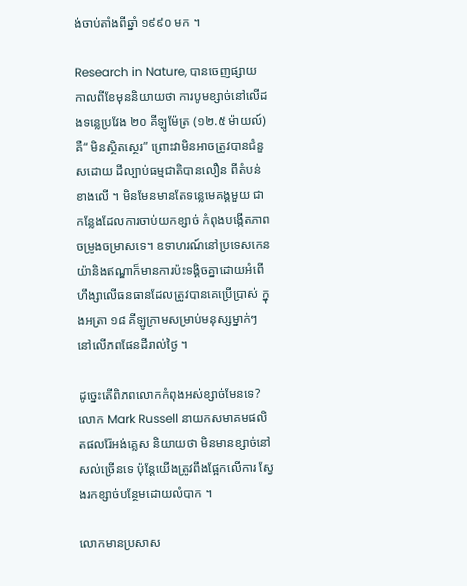ង់ចាប់តាំងពីឆ្នាំ ១៩៩០ មក ។

Research in Nature, បានចេញផ្សាយ កាលពីខែមុននិយាយថា ការបូមខ្សាច់នៅលើដងទន្លេប្រវែង ២០ គីឡូម៉ែត្រ (១២.៥ ម៉ាយល៍) គឺ“ មិនស្ថិតស្ថេរ” ព្រោះវាមិនអាចត្រូវបានជំនួសដោយ ដីល្បាប់ធម្មជាតិបានលឿន ពីតំបន់ខាងលើ ។ មិនមែនមានតែទន្លេមេគង្គមួយ ជាកន្លែងដែលការចាប់យកខ្សាច់ កំពុងបង្កើតភាពចម្រូងចម្រាសទេ។ ឧទាហរណ៍នៅប្រទេសកេនយ៉ានិងឥណ្ឌាក៏មានការប៉ះទង្គិចគ្នាដោយអំពើហឹង្សាលើធនធានដែលត្រូវបានគេប្រើប្រាស់ ក្នុងអត្រា ១៨ គីឡូក្រាមសម្រាប់មនុស្សម្នាក់ៗ នៅលើភពផែនដីរាល់ថ្ងៃ ។

ដូច្នេះតើពិភពលោកកំពុងអស់ខ្សាច់មែនទេ? លោក Mark Russell នាយកសមាគមផលិតផលរ៉ែអង់គ្លេស និយាយថា មិនមានខ្សាច់នៅសល់ច្រើនទេ ប៉ុន្តែយើងត្រូវពឹងផ្អែកលើការ ស្វែងរកខ្សាច់បន្ថែមដោយលំបាក ។

លោកមានប្រសាស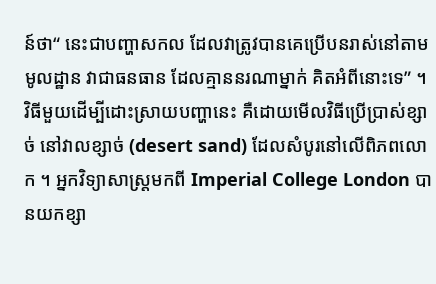ន៍ថា“ នេះជាបញ្ហាសកល ដែលវាត្រូវបានគេប្រើបនរាស់នៅតាមមូលដ្ឋាន វាជាធនធាន ដែលគ្មាននរណាម្នាក់ គិតអំពីនោះទេ” ។
វិធីមួយដើម្បីដោះស្រាយបញ្ហានេះ គឺដោយមើលវិធីប្រើប្រាស់ខ្សាច់ នៅវាលខ្សាច់ (desert sand) ដែលសំបូរនៅលើពិភពលោក ។ អ្នកវិទ្យាសាស្ត្រមកពី Imperial College London បានយកខ្សា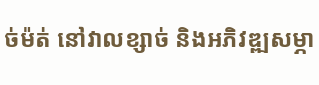ច់ម៉ត់ នៅវាលខ្សាច់ និងអភិវឌ្ឍសម្ភា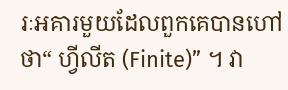រៈអគារមួយដែលពួកគេបានហៅថា“ ហ្វីលីត (Finite)” ។ វា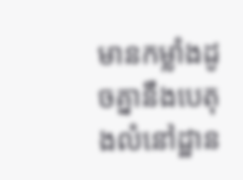មានកម្លាំងដូចគ្នានឹងបេតុងលំនៅដ្ឋាន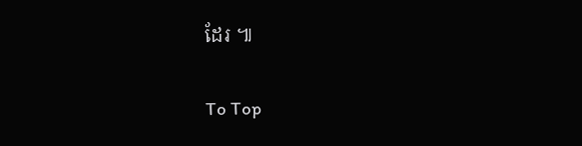ដែរ ៕

To Top